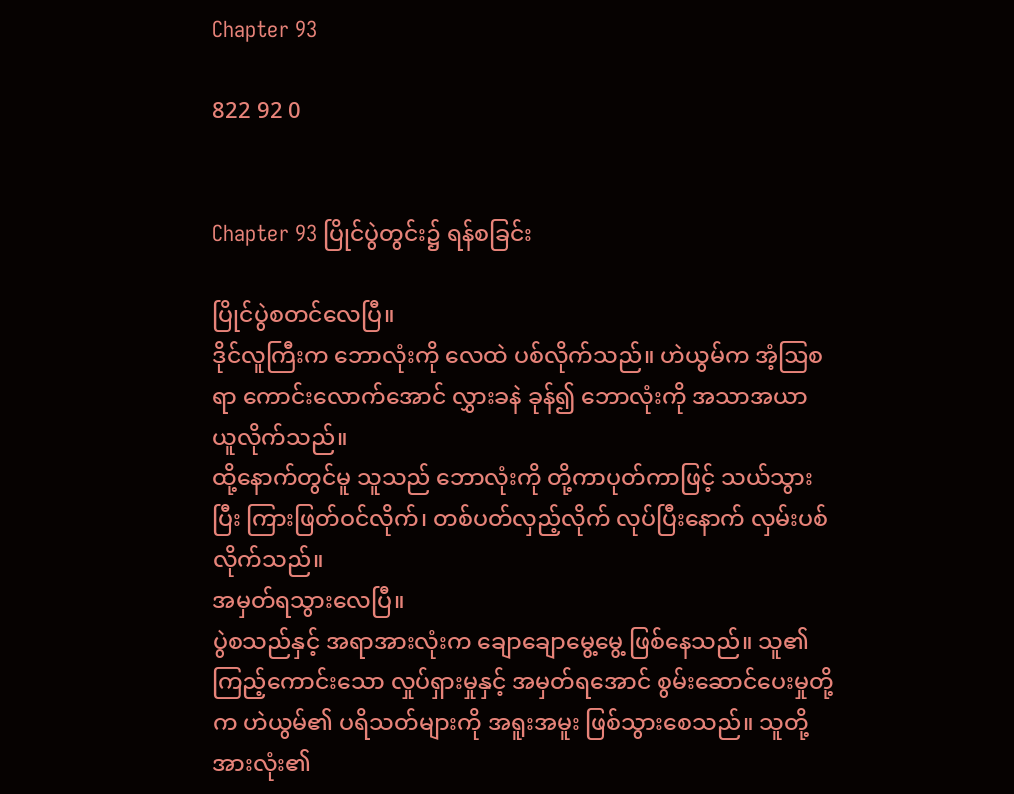Chapter 93

822 92 0


Chapter 93 ပြိုင်ပွဲတွင်း၌ ရန်စခြင်း

ပြိုင်ပွဲစတင်လေပြီ။
ဒိုင်လူကြီးက ဘောလုံးကို လေထဲ ပစ်လိုက်သည်။ ဟဲယွမ်က အံ့ဩစရာ ကောင်းလောက်အောင် လွှားခနဲ ခုန်၍ ဘောလုံးကို အသာအယာ ယူလိုက်သည်။
ထို့နောက်တွင်မူ သူသည် ဘောလုံးကို တို့ကာပုတ်ကာဖြင့် သယ်သွားပြီး ကြားဖြတ်ဝင်လိုက်၊ တစ်ပတ်လှည့်လိုက် လုပ်ပြီးနောက် လှမ်းပစ်လိုက်သည်။
အမှတ်ရသွားလေပြီ။
ပွဲစသည်နှင့် အရာအားလုံးက ချောချောမွေ့မွေ့ ဖြစ်နေသည်။ သူ၏ ကြည့်ကောင်းသော လှုပ်ရှားမှုနှင့် အမှတ်ရအောင် စွမ်းဆောင်ပေးမှုတို့က ဟဲယွမ်၏ ပရိသတ်များကို အရူးအမူး ဖြစ်သွားစေသည်။ သူတို့အားလုံး၏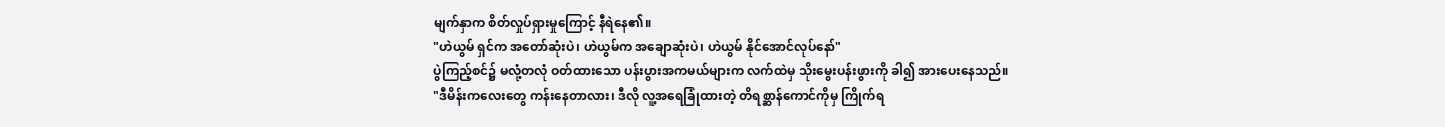မျက်နှာက စိတ်လှုပ်ရှားမှုကြောင့် နီရဲနေ၏။
"ဟဲယွမ် ရှင်က အတော်ဆုံးပဲ၊ ဟဲယွမ်က အချောဆုံးပဲ၊ ဟဲယွမ် နိုင်အောင်လုပ်နော်"
ပွဲကြည့်စင်၌ မလုံ့တလုံ ဝတ်ထားသော ပန်းပွားအကမယ်များက လက်ထဲမှ သိုးမွေးပန်းဖွားကို ခါ၍ အားပေးနေသည်။
"ဒီမိန်းကလေးတွေ ကန်းနေတာလား၊ ဒီလို လူ့အရေခြုံထားတဲ့ တိရစ္ဆာန်ကောင်ကိုမှ ကြိုက်ရ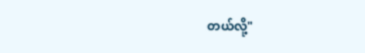တယ်လို့"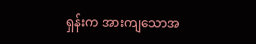ရှန်းက အားကျသောအ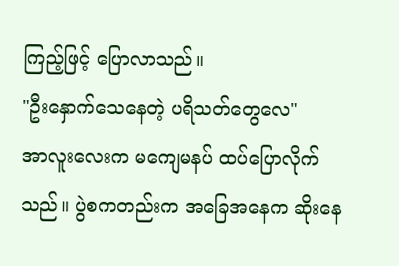ကြည့်ဖြင့် ပြောလာသည်။
"ဦးနှောက်သေနေတဲ့ ပရိသတ်တွေလေ"
အာလူးလေးက မကျေမနပ် ထပ်ပြောလိုက်သည်။ ပွဲစကတည်းက အခြေအနေက ဆိုးနေ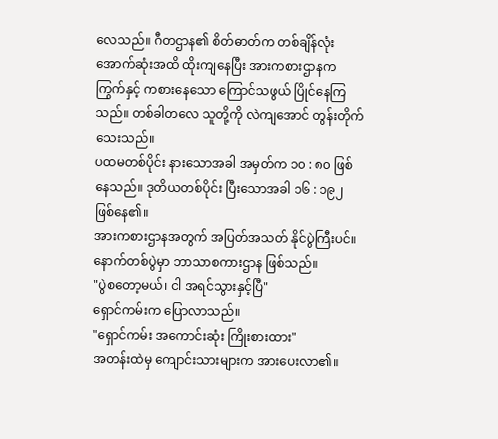လေသည်။ ဂီတဌာန၏ စိတ်ဓာတ်က တစ်ချိန်လုံး အောက်ဆုံးအထိ ထိုးကျနေပြီး အားကစားဌာနက ကြွက်နှင့် ကစားနေသော ကြောင်သဖွယ် ပြိုင်နေကြသည်။ တစ်ခါတလေ သူတို့ကို လဲကျအောင် တွန်းတိုက်သေးသည်။
ပထမတစ်ပိုင်း နားသောအခါ အမှတ်က ၁၀ : ၈၀ ဖြစ်နေသည်။ ဒုတိယတစ်ပိုင်း ပြီးသောအခါ ၁၆ : ၁၉၂ ဖြစ်နေ၏။
အားကစားဌာနအတွက် အပြတ်အသတ် နိုင်ပွဲကြီးပင်။ နောက်တစ်ပွဲမှာ ဘာသာစကားဌာန ဖြစ်သည်။
"ပွဲစတော့မယ်၊ ငါ အရင်သွားနှင့်ပြီ"
ရှောင်ကမ်းက ပြောလာသည်။
"ရှောင်ကမ်း အကောင်းဆုံး ကြိုးစားထား"
အတန်းထဲမှ ကျောင်းသားများက အားပေးလာ၏။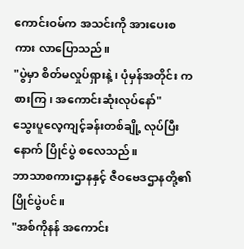ကောင်းဝမ်က အသင်းကို အားပေးစကား လာပြောသည်။
"ပွဲမှာ စိတ်မလှုပ်ရှားနဲ့၊ ပုံမှန်အတိုင်း ကစားကြ၊ အကောင်းဆုံးလုပ်နော်"
သွေးပူလေ့ကျင့်ခန်းတစ်ချို့ လုပ်ပြီးနောက် ပြိုင်ပွဲ စလေသည်။
ဘာသာစကားဌာနနှင့် ဇီဝဗေဒဌာနတို့၏ ပြိုင်ပွဲပင်။
"အစ်ကိုနန် အကောင်း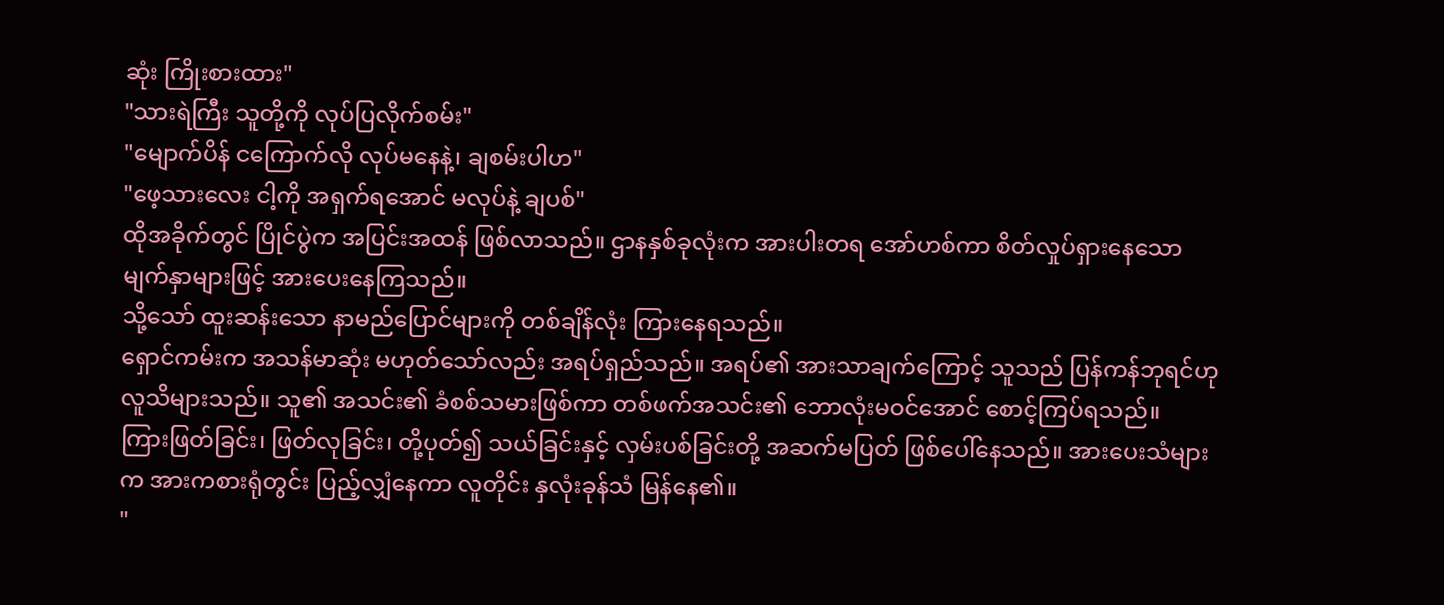ဆုံး ကြိုးစားထား"
"သားရဲကြီး သူတို့ကို လုပ်ပြလိုက်စမ်း"
"မျောက်ပိန် ငကြောက်လို လုပ်မနေနဲ့၊ ချစမ်းပါဟ"
"ဖေ့သားလေး ငါ့ကို အရှက်ရအောင် မလုပ်နဲ့ ချပစ်"
ထိုအခိုက်တွင် ပြိုင်ပွဲက အပြင်းအထန် ဖြစ်လာသည်။ ဌာနနှစ်ခုလုံးက အားပါးတရ အော်ဟစ်ကာ စိတ်လှုပ်ရှားနေသော မျက်နှာများဖြင့် အားပေးနေကြသည်။
သို့သော် ထူးဆန်းသော နာမည်ပြောင်များကို တစ်ချိန်လုံး ကြားနေရသည်။
ရှောင်ကမ်းက အသန်မာဆုံး မဟုတ်သော်လည်း အရပ်ရှည်သည်။ အရပ်၏ အားသာချက်ကြောင့် သူသည် ပြန်ကန်ဘုရင်ဟု လူသိများသည်။ သူ၏ အသင်း၏ ခံစစ်သမားဖြစ်ကာ တစ်ဖက်အသင်း၏ ဘောလုံးမဝင်အောင် စောင့်ကြပ်ရသည်။
ကြားဖြတ်ခြင်း၊ ဖြတ်လုခြင်း၊ တို့ပုတ်၍ သယ်ခြင်းနှင့် လှမ်းပစ်ခြင်းတို့ အဆက်မပြတ် ဖြစ်ပေါ်နေသည်။ အားပေးသံများက အားကစားရုံတွင်း ပြည့်လျှံနေကာ လူတိုင်း နှလုံးခုန်သံ မြန်နေ၏။
"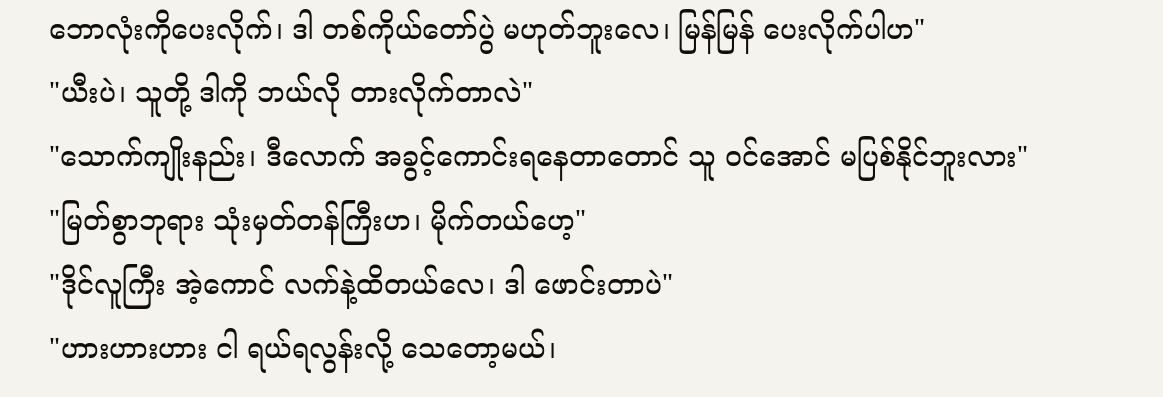ဘောလုံးကိုပေးလိုက်၊ ဒါ တစ်ကိုယ်တော်ပွဲ မဟုတ်ဘူးလေ၊ မြန်မြန် ပေးလိုက်ပါဟ"
"ယီးပဲ၊ သူတို့ ဒါကို ဘယ်လို တားလိုက်တာလဲ"
"သောက်ကျိုးနည်း၊ ဒီလောက် အခွင့်ကောင်းရနေတာ‌တောင် သူ ဝင်အောင် မပြစ်နိုင်ဘူးလား"
"မြတ်စွာဘုရား သုံးမှတ်တန်ကြီးဟ၊ မိုက်တယ်ဟေ့"
"ဒိုင်လူကြီး အဲ့ကောင် လက်နဲ့ထိတယ်လေ၊ ဒါ ဖောင်းတာပဲ"
"ဟားဟားဟား ငါ ရယ်ရလွန်းလို့‌ သေတော့မယ်၊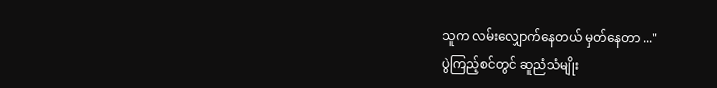သူက လမ်းလျှောက်နေတယ် မှတ်နေတာ ..."
ပွဲကြည့်စင်တွင် ဆူညံသံမျိုး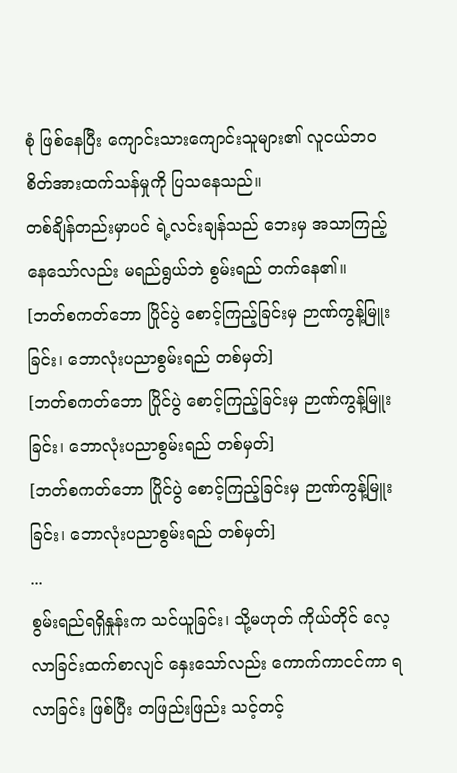စုံ ဖြစ်နေပြီး ကျောင်းသားကျောင်းသူများ၏ လူငယ်ဘဝ စိတ်အားထက်သန်မှုကို ပြသနေသည်။
တစ်ချိန်တည်းမှာပင် ရဲ့လင်းချန်သည် ဘေးမှ အသာကြည့်နေသော်လည်း မရည်ရွယ်ဘဲ စွမ်းရည် တက်နေ၏။
[ဘတ်စကတ်ဘော ပြိုင်ပွဲ စောင့်ကြည့်ခြင်းမှ ဉာဏ်ကွန့်မြူးခြင်း၊ ဘောလုံးပညာစွမ်းရည် တစ်မှတ်]
[ဘတ်စကတ်ဘော ပြိုင်ပွဲ စောင့်ကြည့်ခြင်းမှ ဉာဏ်ကွန့်မြူးခြင်း၊ ဘောလုံးပညာစွမ်းရည် တစ်မှတ်]
[ဘတ်စကတ်ဘော ပြိုင်ပွဲ စောင့်ကြည့်ခြင်းမှ ဉာဏ်ကွန့်မြူးခြင်း၊ ဘောလုံးပညာစွမ်းရည် တစ်မှတ်]
...
စွမ်းရည်ရရှိနှုန်းက သင်ယူခြင်း၊ သို့မဟုတ် ကိုယ်တိုင် လေ့လာခြင်းထက်စာလျင် နှေးသော်လည်း ကောက်ကာငင်ကာ ရလာခြင်း ဖြစ်ပြီး တဖြည်းဖြည်း သင့်တင့်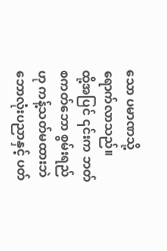သော ပမာဏသို့ ရောက်လာသည်။
ထို့အပြင် ၎င်းက ဘတ်စကတ်ဘော စွမ်းရည်ဟု ကန့်သတ်မထားဘဲ ဘောလုံးပညာနှင့် ပတ်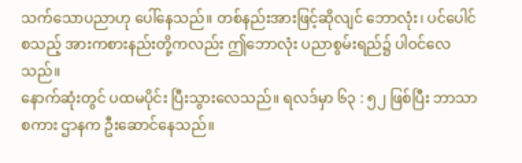သက်သောပညာဟု ပေါ်နေသည်။ တစ်နည်းအားဖြင့်ဆိုလျင် ဘောလုံး၊ ပင်ပေါင်စသည့် အားကစားနည်းတို့ကလည်း ဤဘောလုံး ပညာစွမ်းရည်၌ ပါဝင်လေသည်။
နောက်ဆုံးတွင် ပထမပိုင်း ပြီးသွားလေသည်။ ရလဒ်မှာ ၆၃ : ၅၂ ဖြစ်ပြီး ဘာသာစကား ဌာနက ဦးဆောင်နေသည်။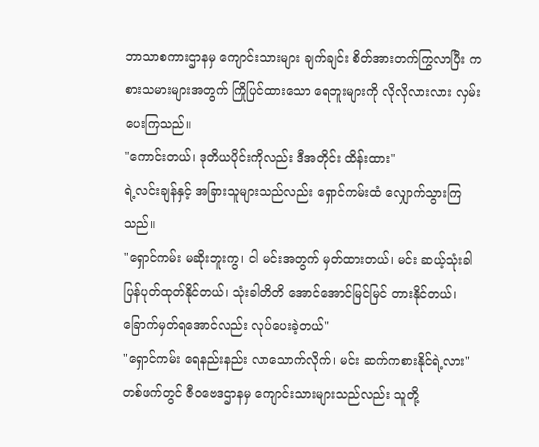ဘာသာစကားဌာနမှ ကျောင်းသားများ ချက်ချင်း စိတ်အားတက်ကြွလာပြီး ကစားသမားများအတွက် ကြိုပြင်ထားသော ရေဘူးများကို လိုလိုလားလား လှမ်းပေးကြသည်။
"ကောင်းတယ်၊ ဒုတိယပိုင်းကိုလည်း ဒီအတိုင်း ထိန်းထား"
ရဲ့လင်းချန်နှင့် အခြားသူများသည်လည်း ရှောင်ကမ်းထံ လျှောက်သွားကြသည်။
"ရှောင်ကမ်း မဆိုးဘူးကွ၊ ငါ မင်းအတွက် မှတ်ထားတယ်၊ မင်း ဆယ့်သုံးခါ ပြန်ပုတ်ထုတ်နိုင်တယ်၊ သုံးခါတိတိ အောင်အောင်မြင်မြင် တားနိုင်တယ်၊ ခြောက်မှတ်ရအောင်လည်း လုပ်ပေးခဲ့တယ်"
"ရှောင်ကမ်း ရေနည်းနည်း လာသောက်လိုက်၊ မင်း ဆက်ကစားနိုင်ရဲ့လား"
တစ်ဖက်တွင် ဇီဝဗေဒဌာနမှ ကျောင်းသားများသည်လည်း သူတို့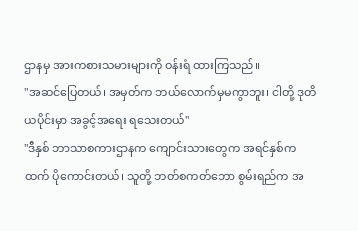ဌာနမှ အားကစားသမားများကို ဝန်းရံ ထားကြသည်။
"အဆင်ပြေတယ်၊ အမှတ်က ဘယ်လောက်မှမကွာဘူး၊ ငါတို့ ဒုတိယပိုင်းမှာ အခွင့်အ‌ရေး ရသေးတယ်"
"ဒီနှစ် ဘာသာစကားဌာနက ကျောင်းသားတွေက အရင်နှစ်ကထက် ပိုကောင်းတယ်၊ သူတို့ ဘတ်စကတ်ဘော စွမ်းရည်က အ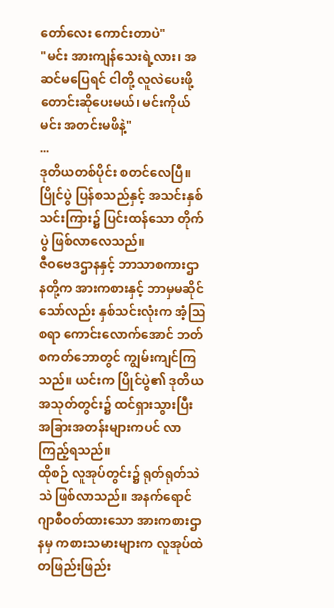တော်လေး ကောင်းတာပဲ"
"မင်း အားကျန်သေးရဲ့လား၊ အဆင်မပြေရင် ငါတို့ လူလဲပေးဖို့ တောင်းဆိုပေးမယ်၊ မင်းကိုယ်မင်း အတင်းမဖိနဲ့"
...
ဒုတိယတစ်ပိုင်း စတင်လေပြီ။ ပြိုင်ပွဲ ပြန်စသည်နှင့် အသင်းနှစ်သင်းကြား၌ ပြင်းထန်သော တိုက်ပွဲ ဖြစ်လာလေသည်။
ဇီဝဗေဒဌာနနှင့် ဘာသာစကားဌာနတို့က အားကစားနှင့် ဘာမှမဆိုင်သော်လည်း နှစ်သင်းလုံးက အံ့ဩစရာ ကောင်းလောက်အောင် ဘတ်စကတ်ဘောတွင် ကျွမ်းကျင်ကြသည်။ ယင်းက ပြိုင်ပွဲ၏ ဒုတိယအသုတ်တွင်း၌ ထင်ရှားသွားပြီး အခြားအတန်းများကပင် လာကြည့်ရသည်။
ထိုစဉ် လူအုပ်တွင်း၌ ရုတ်ရုတ်သဲသဲ ဖြစ်လာသည်။ အနက်ရောင် ဂျာစီဝတ်ထားသော အားကစားဌာနမှ ကစားသမားများက လူအုပ်ထဲ တဖြည်းဖြည်း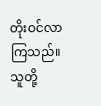တိုးဝင်လာကြသည်။ သူတို့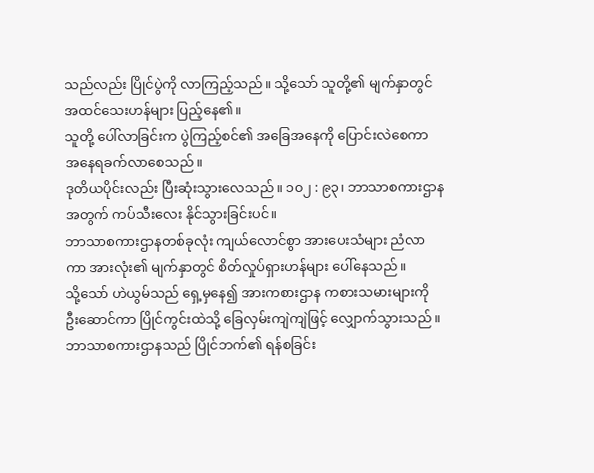သည်လည်း ပြိုင်ပွဲကို လာကြည့်သည်။ သို့သော် သူတို့၏ မျက်နှာတွင် အထင်သေးဟန်များ ပြည့်နေ၏။
သူတို့ ပေါ်လာခြင်းက ပွဲကြည့်စင်၏ အခြေအနေကို ပြောင်းလဲစေကာ အနေရခက်လာစေသည်။
ဒုတိယပိုင်းလည်း ပြီးဆုံးသွားလေသည်။ ၁၀၂ : ၉၃၊ ဘာသာစကားဌာနအတွက် ကပ်သီးလေး နိုင်သွားခြင်းပင်။
ဘာသာစကားဌာနတစ်ခုလုံး ကျယ်လောင်စွာ အားပေးသံများ ညံလာကာ အားလုံး၏ မျက်နှာတွင် စိတ်လှုပ်ရှားဟန်များ ပေါ်နေသည်။
သို့သော် ဟဲယွမ်သည် ရှေ့မှနေ၍ အားကစားဌာန ကစားသမားများကို ဦးဆောင်ကာ ပြိုင်ကွင်းထဲသို့ ခြေလှမ်းကျဲကျဲဖြင့် လျှောက်သွားသည်။
ဘာသာစကားဌာနသည် ပြိုင်ဘက်၏ ရန်စခြင်း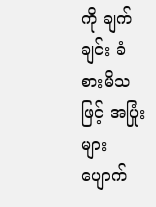ကို ချက်ချင်း ခံစားမိသဖြင့် အပြုံးများ ပျောက်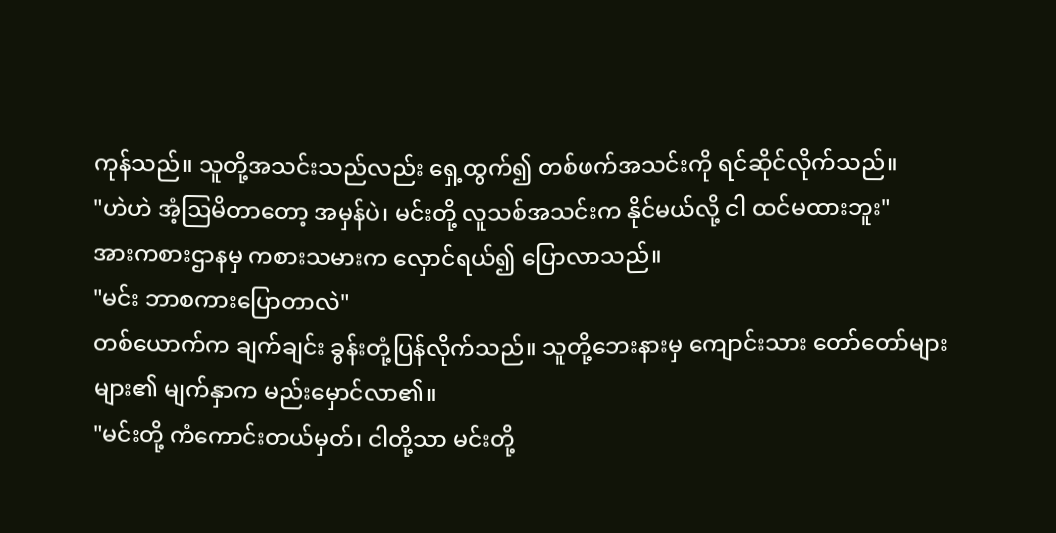ကုန်သည်။ သူတို့အသင်းသည်လည်း ရှေ့ထွက်၍ တစ်ဖက်အသင်းကို ရင်ဆိုင်လိုက်သည်။
"ဟဲဟဲ အံ့ဩမိတာတော့ အမှန်ပဲ၊ မင်းတို့ လူသစ်အသင်းက နိုင်မယ်လို့ ငါ ထင်မထားဘူး"
အားကစားဌာနမှ ကစားသမားက လှောင်ရယ်၍ ပြောလာသည်။
"မင်း ဘာစကားပြောတာလဲ"
တစ်ယောက်က ချက်ချင်း ခွန်းတုံ့ပြန်လိုက်သည်။ သူတို့ဘေးနားမှ ကျောင်းသား တော်တော်များများ၏ မျက်နှာက မည်းမှောင်လာ၏။
"မင်းတို့ ကံကောင်းတယ်မှတ်၊ ငါတို့သာ မင်းတို့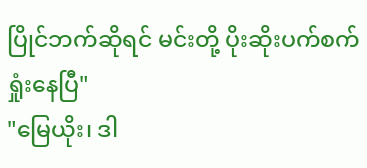ပြိုင်ဘက်ဆိုရင် မင်းတို့ ပိုးဆိုးပက်စက် ရှုံးနေပြီ"
"မြေယိုး၊ ဒါ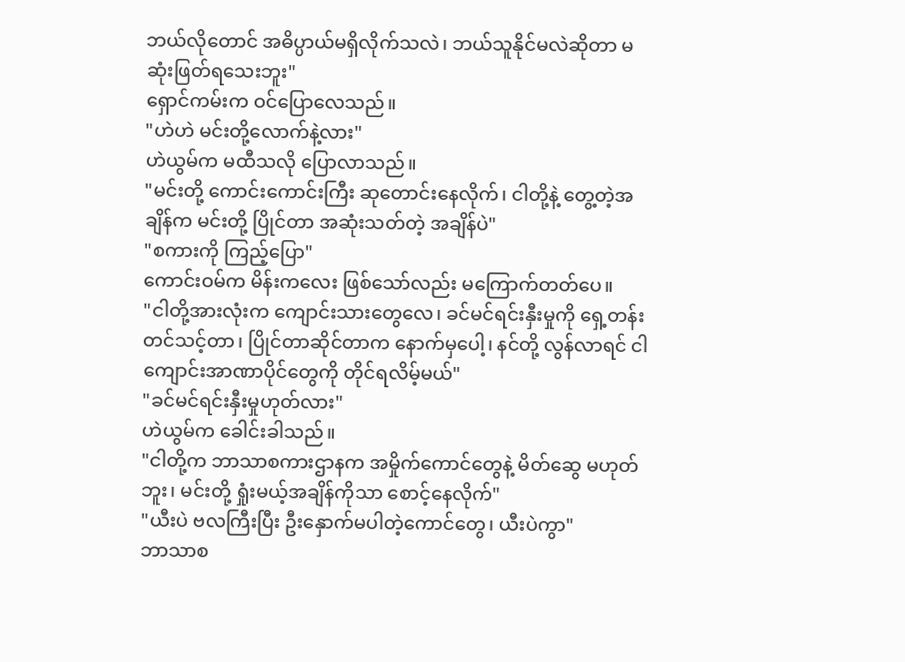ဘယ်လိုတောင် အဓိပ္ပာယ်မရှိလိုက်သလဲ၊ ဘယ်သူနိုင်မလဲဆိုတာ မဆုံးဖြတ်ရသေးဘူး"
ရှောင်ကမ်းက ဝင်ပြောလေသည်။
"ဟဲဟဲ မင်းတို့လောက်နဲ့လား"
ဟဲယွမ်က မထီသလို ပြောလာသည်။
"မင်းတို့ ကောင်းကောင်းကြီး ဆုတောင်းနေလိုက်၊ ငါတို့နဲ့ တွေ့တဲ့အချိန်က မင်းတို့ ပြိုင်တာ အဆုံးသတ်တဲ့ အချိန်ပဲ"
"စကားကို ကြည့်ပြော"
ကောင်းဝမ်က မိန်းကလေး ဖြစ်သော်လည်း မကြောက်တတ်ပေ။
"ငါတို့အားလုံးက ကျောင်းသားတွေလေ၊ ခင်မင်ရင်းနှီးမှုကို ရှေ့တန်းတင်သင့်တာ၊ ပြိုင်တာဆိုင်တာက နောက်မှပေါ့၊ နင်တို့ လွန်လာရင် ငါ ကျောင်းအာဏာပိုင်တွေကို တိုင်ရလိမ့်မယ်"
"ခင်မင်ရင်းနှီးမှုဟုတ်လား"
ဟဲယွမ်က ခေါင်းခါသည်။
"ငါတို့က ဘာသာစကားဌာနက အမှိုက်ကောင်တွေနဲ့ မိတ်ဆွေ မဟုတ်ဘူး၊ မင်းတို့ ရှုံးမယ့်အချိန်ကိုသာ စောင့်နေလိုက်"
"ယီးပဲ ဗလကြီးပြီး ဦးနှောက်မပါတဲ့ကောင်တွေ၊ ယီးပဲကွာ"
ဘာသာစ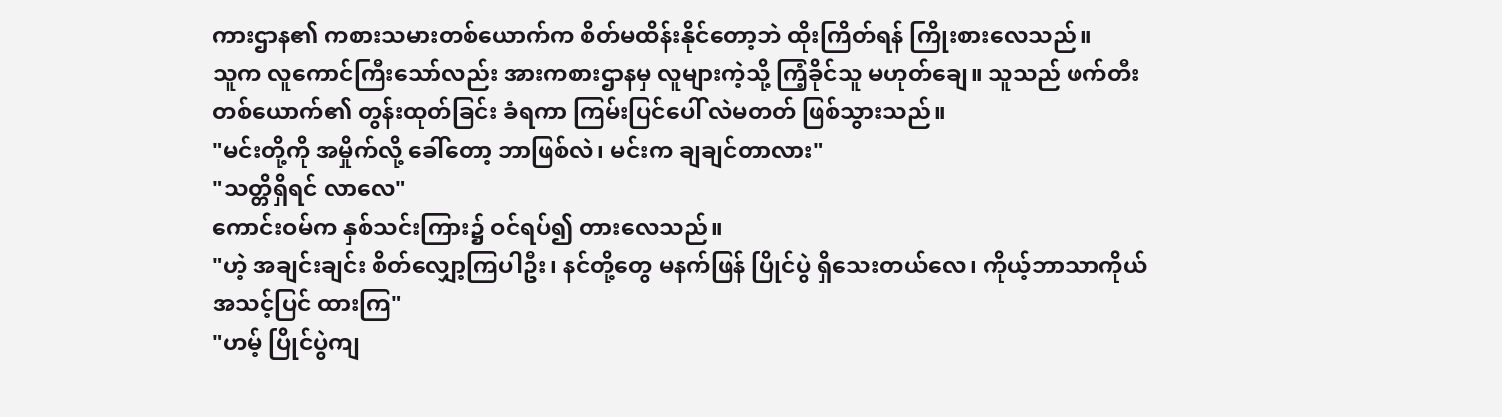ကားဌာန၏ ကစားသမားတစ်‌ယောက်က စိတ်မထိန်းနိုင်တော့ဘဲ ထိုးကြိတ်ရန် ကြိုးစားလေသည်။
သူက လူကောင်ကြီးသော်လည်း အားကစားဌာနမှ လူများကဲ့သို့ ကြံ့ခိုင်သူ မဟုတ်ချေ။ သူသည် ဖက်တီး တစ်ယောက်၏ တွန်းထုတ်ခြင်း ခံရကာ ကြမ်းပြင်ပေါ် လဲမတတ် ဖြစ်သွားသည်။
"မင်းတို့ကို အမှိုက်လို့ ခေါ်တော့ ဘာဖြစ်လဲ၊ မင်းက ချချင်တာလား"
"သတ္တိရှိရင် လာလေ"
ကောင်းဝမ်က နှစ်သင်းကြား၌ ဝင်ရပ်၍ တားလေသည်။
"ဟဲ့ အချင်းချင်း စိတ်လျှော့ကြပါဦး၊ နင်တို့တွေ မနက်ဖြန် ပြိုင်ပွဲ ရှိသေးတယ်လေ၊ ကိုယ့်ဘာသာကိုယ် အသင့်ပြင် ထားကြ"
"ဟမ့် ပြိုင်ပွဲကျ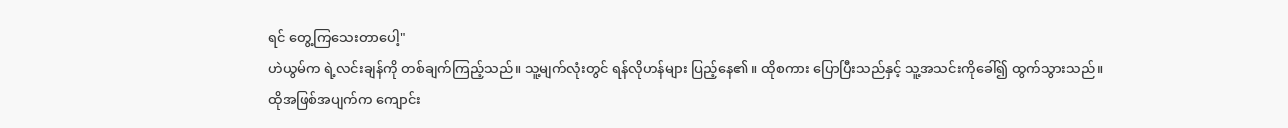ရင် တွေ့ကြသေးတာပေါ့"
ဟဲယွမ်က ရဲ့လင်းချန်ကို တစ်ချက်ကြည့်သည်။ သူ့မျက်လုံးတွင် ရန်လိုဟန်များ ပြည့်နေ၏။ ထိုစကား ပြောပြီးသည်နှင့် သူ့အသင်းကိုခေါ်၍ ထွက်သွားသည်။
ထိုအဖြစ်အပျက်က ကျောင်း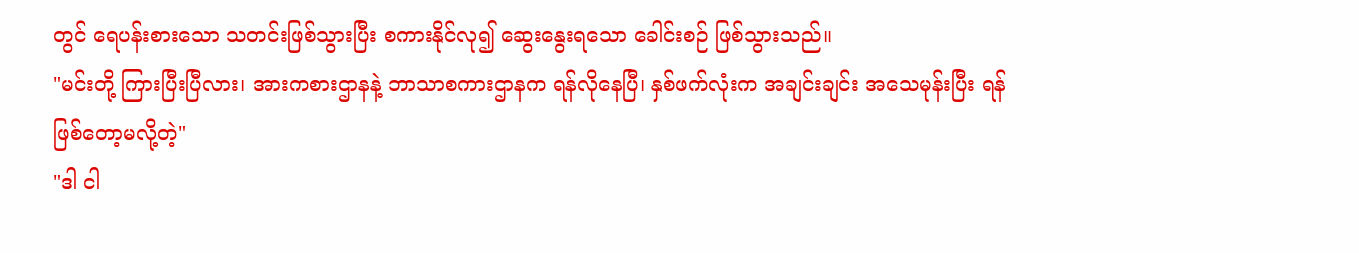တွင် ရေပန်းစားသော သတင်းဖြစ်သွားပြီး စကားနိုင်လု၍ ဆွေးနွေးရသော ခေါင်းစဉ် ဖြစ်သွားသည်။
"မင်းတို့ ကြားပြီးပြီလား၊ အားကစားဌာနနဲ့ ဘာသာစကားဌာနက ရန်လိုနေပြီ၊ နှစ်ဖက်လုံးက အချင်းချင်း အသေမုန်းပြီး ရန်ဖြစ်တော့မလို့တဲ့"
"ဒါ ငါ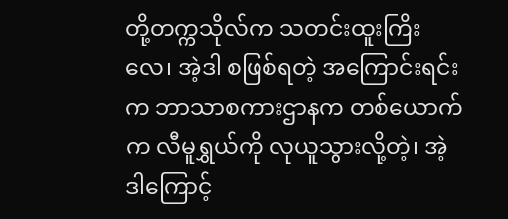တို့တက္ကသိုလ်က သတင်းထူးကြိးလေ၊ အဲ့ဒါ စဖြစ်ရတဲ့ အကြောင်းရင်းက ဘာသာစကားဌာနက တစ်ယောက်က လီမူရွှယ်ကို လုယူသွားလို့တဲ့၊ အဲ့ဒါကြောင့်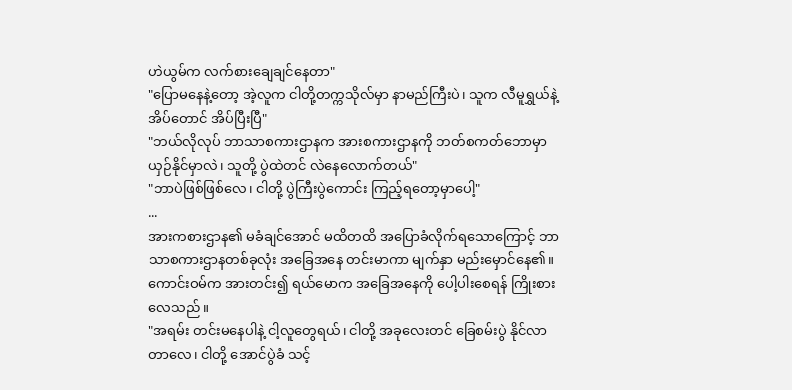ဟဲယွမ်က လက်စားချေချင်နေတာ"
"ပြောမနေနဲ့တော့ အဲ့လူက ငါတို့တက္ကသိုလ်မှာ နာမည်ကြီးပဲ၊ သူက လီမူရွှယ်နဲ့ အိပ်တောင် အိပ်ပြီးပြီ"
"ဘယ်လိုလုပ် ဘာသာစကားဌာနက အားစကားဌာနကို ဘတ်စကတ်ဘောမှာ ယှဉ်နိုင်မှာလဲ၊ သူတို့ ပွဲထဲတင် လဲနေလောက်တယ်"
"ဘာပဲဖြစ်ဖြစ်လေ၊ ငါတို့ ပွဲကြီးပွဲကောင်း ကြည့်ရတော့မှာပေါ့"
...
အားကစားဌာန၏ မခံချင်အောင် မထိတထိ အပြောခံလိုက်ရသောကြောင့် ဘာသာစကားဌာနတစ်ခုလုံး အခြေအနေ တင်းမာကာ မျက်နှာ မည်းမှောင်နေ၏။
ကောင်းဝမ်က အားတင်း၍ ရယ်မောက အခြေအနေကို ပေါ့ပါးစေရန် ကြိုးစားလေသည်။
"အရမ်း တင်းမနေပါနဲ့ ငါ့လူတွေရယ်၊ ငါတို့ အခုလေးတင် ခြေစမ်းပွဲ နိုင်လာတာလေ၊ ငါတို့ အောင်ပွဲခံ သင့်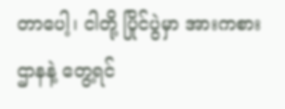တာပေါ့၊ ငါတို့ ပြိုင်ပွဲမှာ အားကစားဌာနနဲ့ တွေ့ရင်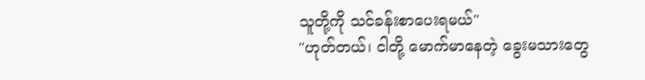သူတို့ကို သင်ခန်းစာပေးရမယ်"
"ဟုတ်တယ်၊ ငါတို့ မောက်မာနေတဲ့ ခွေးမသားတွေ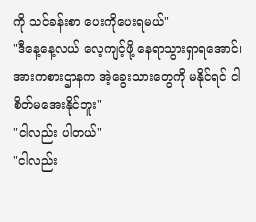ကို သင်ခန်းစာ ပေးကိုပေးရမယ်"
"ဒီနေ့နေ့လယ် လေ့ကျင့်ဖို့ နေရာသွားရှာရအောင်၊ အားကစားဌာနက အဲ့ခွေးသားတွေကို မနိုင်ရင် ငါ စိတ်မအေးနိုင်ဘူး"
"ငါလည်း ပါတယ်"
"ငါလည်း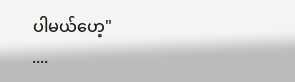ပါမယ်ဟေ့"
....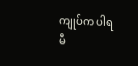ကျုပ်က ပါရမီ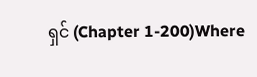ရှင် (Chapter 1-200)Where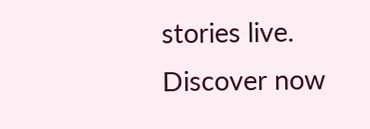stories live. Discover now